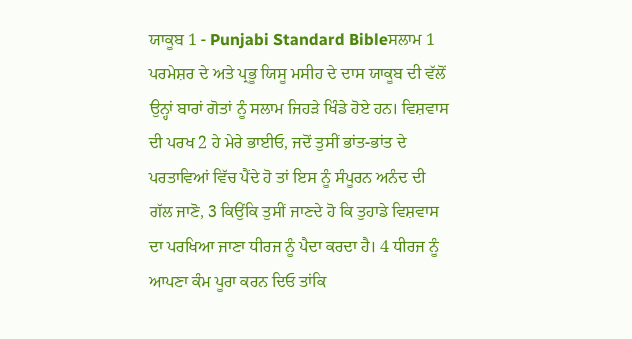ਯਾਕੂਬ 1 - Punjabi Standard Bibleਸਲਾਮ 1 ਪਰਮੇਸ਼ਰ ਦੇ ਅਤੇ ਪ੍ਰਭੂ ਯਿਸੂ ਮਸੀਹ ਦੇ ਦਾਸ ਯਾਕੂਬ ਦੀ ਵੱਲੋਂ ਉਨ੍ਹਾਂ ਬਾਰਾਂ ਗੋਤਾਂ ਨੂੰ ਸਲਾਮ ਜਿਹੜੇ ਖਿੰਡੇ ਹੋਏ ਹਨ। ਵਿਸ਼ਵਾਸ ਦੀ ਪਰਖ 2 ਹੇ ਮੇਰੇ ਭਾਈਓ, ਜਦੋਂ ਤੁਸੀਂ ਭਾਂਤ-ਭਾਂਤ ਦੇ ਪਰਤਾਵਿਆਂ ਵਿੱਚ ਪੈਂਦੇ ਹੋ ਤਾਂ ਇਸ ਨੂੰ ਸੰਪੂਰਨ ਅਨੰਦ ਦੀ ਗੱਲ ਜਾਣੋ, 3 ਕਿਉਂਕਿ ਤੁਸੀਂ ਜਾਣਦੇ ਹੋ ਕਿ ਤੁਹਾਡੇ ਵਿਸ਼ਵਾਸ ਦਾ ਪਰਖਿਆ ਜਾਣਾ ਧੀਰਜ ਨੂੰ ਪੈਦਾ ਕਰਦਾ ਹੈ। 4 ਧੀਰਜ ਨੂੰ ਆਪਣਾ ਕੰਮ ਪੂਰਾ ਕਰਨ ਦਿਓ ਤਾਂਕਿ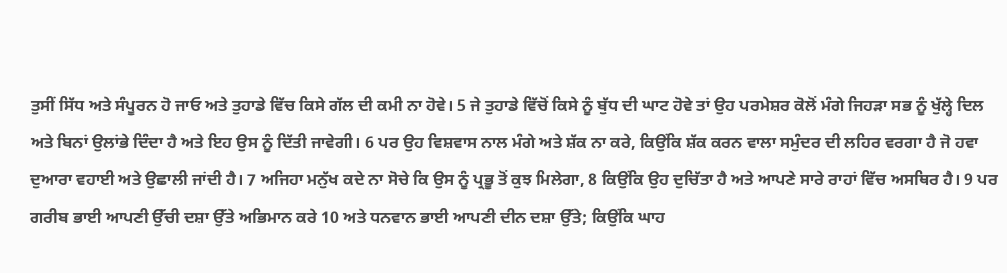ਤੁਸੀਂ ਸਿੱਧ ਅਤੇ ਸੰਪੂਰਨ ਹੋ ਜਾਓ ਅਤੇ ਤੁਹਾਡੇ ਵਿੱਚ ਕਿਸੇ ਗੱਲ ਦੀ ਕਮੀ ਨਾ ਹੋਵੇ। 5 ਜੇ ਤੁਹਾਡੇ ਵਿੱਚੋਂ ਕਿਸੇ ਨੂੰ ਬੁੱਧ ਦੀ ਘਾਟ ਹੋਵੇ ਤਾਂ ਉਹ ਪਰਮੇਸ਼ਰ ਕੋਲੋਂ ਮੰਗੇ ਜਿਹੜਾ ਸਭ ਨੂੰ ਖੁੱਲ੍ਹੇ ਦਿਲ ਅਤੇ ਬਿਨਾਂ ਉਲਾਂਭੇ ਦਿੰਦਾ ਹੈ ਅਤੇ ਇਹ ਉਸ ਨੂੰ ਦਿੱਤੀ ਜਾਵੇਗੀ। 6 ਪਰ ਉਹ ਵਿਸ਼ਵਾਸ ਨਾਲ ਮੰਗੇ ਅਤੇ ਸ਼ੱਕ ਨਾ ਕਰੇ, ਕਿਉਂਕਿ ਸ਼ੱਕ ਕਰਨ ਵਾਲਾ ਸਮੁੰਦਰ ਦੀ ਲਹਿਰ ਵਰਗਾ ਹੈ ਜੋ ਹਵਾ ਦੁਆਰਾ ਵਹਾਈ ਅਤੇ ਉਛਾਲੀ ਜਾਂਦੀ ਹੈ। 7 ਅਜਿਹਾ ਮਨੁੱਖ ਕਦੇ ਨਾ ਸੋਚੇ ਕਿ ਉਸ ਨੂੰ ਪ੍ਰਭੂ ਤੋਂ ਕੁਝ ਮਿਲੇਗਾ, 8 ਕਿਉਂਕਿ ਉਹ ਦੁਚਿੱਤਾ ਹੈ ਅਤੇ ਆਪਣੇ ਸਾਰੇ ਰਾਹਾਂ ਵਿੱਚ ਅਸਥਿਰ ਹੈ। 9 ਪਰ ਗਰੀਬ ਭਾਈ ਆਪਣੀ ਉੱਚੀ ਦਸ਼ਾ ਉੱਤੇ ਅਭਿਮਾਨ ਕਰੇ 10 ਅਤੇ ਧਨਵਾਨ ਭਾਈ ਆਪਣੀ ਦੀਨ ਦਸ਼ਾ ਉੱਤੇ; ਕਿਉਂਕਿ ਘਾਹ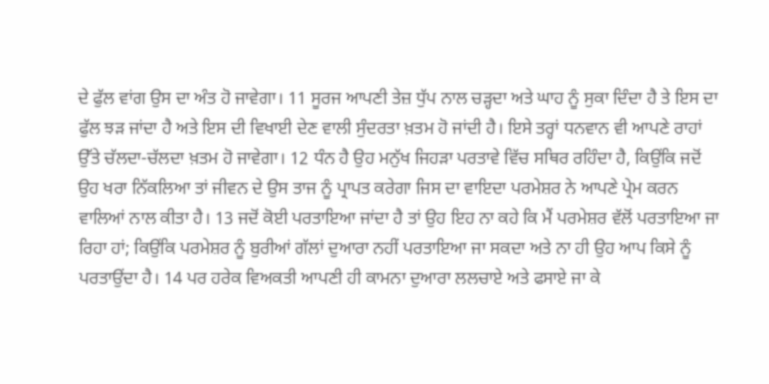ਦੇ ਫੁੱਲ ਵਾਂਗ ਉਸ ਦਾ ਅੰਤ ਹੋ ਜਾਵੇਗਾ। 11 ਸੂਰਜ ਆਪਣੀ ਤੇਜ਼ ਧੁੱਪ ਨਾਲ ਚੜ੍ਹਦਾ ਅਤੇ ਘਾਹ ਨੂੰ ਸੁਕਾ ਦਿੰਦਾ ਹੈ ਤੇ ਇਸ ਦਾ ਫੁੱਲ ਝੜ ਜਾਂਦਾ ਹੈ ਅਤੇ ਇਸ ਦੀ ਵਿਖਾਈ ਦੇਣ ਵਾਲੀ ਸੁੰਦਰਤਾ ਖ਼ਤਮ ਹੋ ਜਾਂਦੀ ਹੈ। ਇਸੇ ਤਰ੍ਹਾਂ ਧਨਵਾਨ ਵੀ ਆਪਣੇ ਰਾਹਾਂ ਉੱਤੇ ਚੱਲਦਾ-ਚੱਲਦਾ ਖ਼ਤਮ ਹੋ ਜਾਵੇਗਾ। 12 ਧੰਨ ਹੈ ਉਹ ਮਨੁੱਖ ਜਿਹੜਾ ਪਰਤਾਵੇ ਵਿੱਚ ਸਥਿਰ ਰਹਿੰਦਾ ਹੈ, ਕਿਉਂਕਿ ਜਦੋਂ ਉਹ ਖਰਾ ਨਿੱਕਲਿਆ ਤਾਂ ਜੀਵਨ ਦੇ ਉਸ ਤਾਜ ਨੂੰ ਪ੍ਰਾਪਤ ਕਰੇਗਾ ਜਿਸ ਦਾ ਵਾਇਦਾ ਪਰਮੇਸ਼ਰ ਨੇ ਆਪਣੇ ਪ੍ਰੇਮ ਕਰਨ ਵਾਲਿਆਂ ਨਾਲ ਕੀਤਾ ਹੈ। 13 ਜਦੋਂ ਕੋਈ ਪਰਤਾਇਆ ਜਾਂਦਾ ਹੈ ਤਾਂ ਉਹ ਇਹ ਨਾ ਕਹੇ ਕਿ ਮੈਂ ਪਰਮੇਸ਼ਰ ਵੱਲੋਂ ਪਰਤਾਇਆ ਜਾ ਰਿਹਾ ਹਾਂ; ਕਿਉਂਕਿ ਪਰਮੇਸ਼ਰ ਨੂੰ ਬੁਰੀਆਂ ਗੱਲਾਂ ਦੁਆਰਾ ਨਹੀਂ ਪਰਤਾਇਆ ਜਾ ਸਕਦਾ ਅਤੇ ਨਾ ਹੀ ਉਹ ਆਪ ਕਿਸੇ ਨੂੰ ਪਰਤਾਉਂਦਾ ਹੈ। 14 ਪਰ ਹਰੇਕ ਵਿਅਕਤੀ ਆਪਣੀ ਹੀ ਕਾਮਨਾ ਦੁਆਰਾ ਲਲਚਾਏ ਅਤੇ ਫਸਾਏ ਜਾ ਕੇ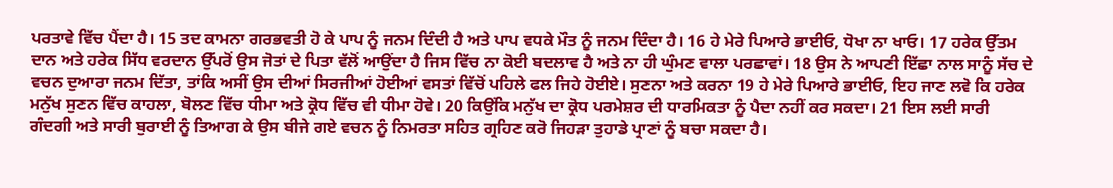ਪਰਤਾਵੇ ਵਿੱਚ ਪੈਂਦਾ ਹੈ। 15 ਤਦ ਕਾਮਨਾ ਗਰਭਵਤੀ ਹੋ ਕੇ ਪਾਪ ਨੂੰ ਜਨਮ ਦਿੰਦੀ ਹੈ ਅਤੇ ਪਾਪ ਵਧਕੇ ਮੌਤ ਨੂੰ ਜਨਮ ਦਿੰਦਾ ਹੈ। 16 ਹੇ ਮੇਰੇ ਪਿਆਰੇ ਭਾਈਓ, ਧੋਖਾ ਨਾ ਖਾਓ। 17 ਹਰੇਕ ਉੱਤਮ ਦਾਨ ਅਤੇ ਹਰੇਕ ਸਿੱਧ ਵਰਦਾਨ ਉੱਪਰੋਂ ਉਸ ਜੋਤਾਂ ਦੇ ਪਿਤਾ ਵੱਲੋਂ ਆਉਂਦਾ ਹੈ ਜਿਸ ਵਿੱਚ ਨਾ ਕੋਈ ਬਦਲਾਵ ਹੈ ਅਤੇ ਨਾ ਹੀ ਘੁੰਮਣ ਵਾਲਾ ਪਰਛਾਵਾਂ। 18 ਉਸ ਨੇ ਆਪਣੀ ਇੱਛਾ ਨਾਲ ਸਾਨੂੰ ਸੱਚ ਦੇ ਵਚਨ ਦੁਆਰਾ ਜਨਮ ਦਿੱਤਾ, ਤਾਂਕਿ ਅਸੀਂ ਉਸ ਦੀਆਂ ਸਿਰਜੀਆਂ ਹੋਈਆਂ ਵਸਤਾਂ ਵਿੱਚੋਂ ਪਹਿਲੇ ਫਲ ਜਿਹੇ ਹੋਈਏ। ਸੁਣਨਾ ਅਤੇ ਕਰਨਾ 19 ਹੇ ਮੇਰੇ ਪਿਆਰੇ ਭਾਈਓ, ਇਹ ਜਾਣ ਲਵੋ ਕਿ ਹਰੇਕ ਮਨੁੱਖ ਸੁਣਨ ਵਿੱਚ ਕਾਹਲਾ, ਬੋਲਣ ਵਿੱਚ ਧੀਮਾ ਅਤੇ ਕ੍ਰੋਧ ਵਿੱਚ ਵੀ ਧੀਮਾ ਹੋਵੇ। 20 ਕਿਉਂਕਿ ਮਨੁੱਖ ਦਾ ਕ੍ਰੋਧ ਪਰਮੇਸ਼ਰ ਦੀ ਧਾਰਮਿਕਤਾ ਨੂੰ ਪੈਦਾ ਨਹੀਂ ਕਰ ਸਕਦਾ। 21 ਇਸ ਲਈ ਸਾਰੀ ਗੰਦਗੀ ਅਤੇ ਸਾਰੀ ਬੁਰਾਈ ਨੂੰ ਤਿਆਗ ਕੇ ਉਸ ਬੀਜੇ ਗਏ ਵਚਨ ਨੂੰ ਨਿਮਰਤਾ ਸਹਿਤ ਗ੍ਰਹਿਣ ਕਰੋ ਜਿਹੜਾ ਤੁਹਾਡੇ ਪ੍ਰਾਣਾਂ ਨੂੰ ਬਚਾ ਸਕਦਾ ਹੈ।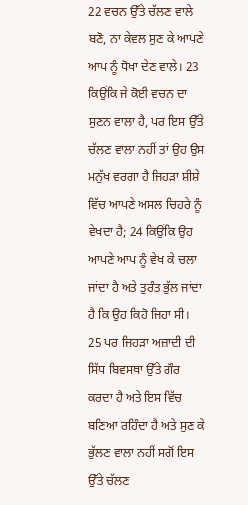22 ਵਚਨ ਉੱਤੇ ਚੱਲਣ ਵਾਲੇ ਬਣੋ, ਨਾ ਕੇਵਲ ਸੁਣ ਕੇ ਆਪਣੇ ਆਪ ਨੂੰ ਧੋਖਾ ਦੇਣ ਵਾਲੇ। 23 ਕਿਉਂਕਿ ਜੇ ਕੋਈ ਵਚਨ ਦਾ ਸੁਣਨ ਵਾਲਾ ਹੈ, ਪਰ ਇਸ ਉੱਤੇ ਚੱਲਣ ਵਾਲਾ ਨਹੀਂ ਤਾਂ ਉਹ ਉਸ ਮਨੁੱਖ ਵਰਗਾ ਹੈ ਜਿਹੜਾ ਸ਼ੀਸ਼ੇ ਵਿੱਚ ਆਪਣੇ ਅਸਲ ਚਿਹਰੇ ਨੂੰ ਵੇਖਦਾ ਹੈ; 24 ਕਿਉਂਕਿ ਉਹ ਆਪਣੇ ਆਪ ਨੂੰ ਵੇਖ ਕੇ ਚਲਾ ਜਾਂਦਾ ਹੈ ਅਤੇ ਤੁਰੰਤ ਭੁੱਲ ਜਾਂਦਾ ਹੈ ਕਿ ਉਹ ਕਿਹੋ ਜਿਹਾ ਸੀ। 25 ਪਰ ਜਿਹੜਾ ਅਜ਼ਾਦੀ ਦੀ ਸਿੱਧ ਬਿਵਸਥਾ ਉੱਤੇ ਗੌਰ ਕਰਦਾ ਹੈ ਅਤੇ ਇਸ ਵਿੱਚ ਬਣਿਆ ਰਹਿੰਦਾ ਹੈ ਅਤੇ ਸੁਣ ਕੇ ਭੁੱਲਣ ਵਾਲਾ ਨਹੀਂ ਸਗੋਂ ਇਸ ਉੱਤੇ ਚੱਲਣ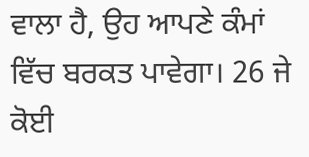ਵਾਲਾ ਹੈ, ਉਹ ਆਪਣੇ ਕੰਮਾਂ ਵਿੱਚ ਬਰਕਤ ਪਾਵੇਗਾ। 26 ਜੇ ਕੋਈ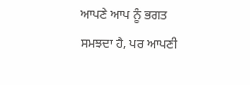ਆਪਣੇ ਆਪ ਨੂੰ ਭਗਤ ਸਮਝਦਾ ਹੈ, ਪਰ ਆਪਣੀ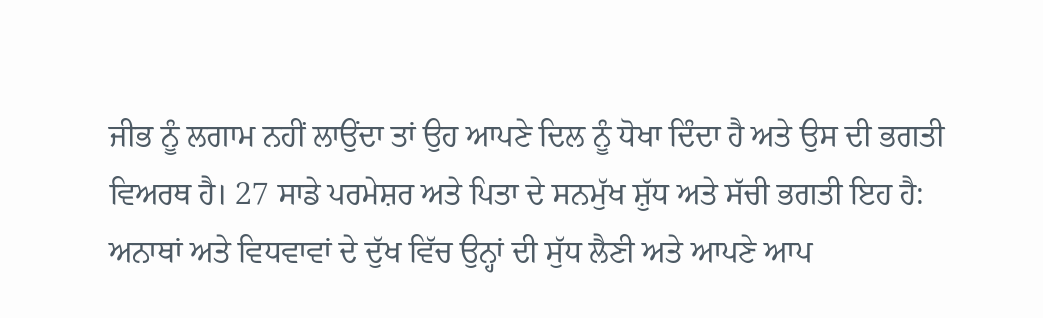ਜੀਭ ਨੂੰ ਲਗਾਮ ਨਹੀਂ ਲਾਉਂਦਾ ਤਾਂ ਉਹ ਆਪਣੇ ਦਿਲ ਨੂੰ ਧੋਖਾ ਦਿੰਦਾ ਹੈ ਅਤੇ ਉਸ ਦੀ ਭਗਤੀ ਵਿਅਰਥ ਹੈ। 27 ਸਾਡੇ ਪਰਮੇਸ਼ਰ ਅਤੇ ਪਿਤਾ ਦੇ ਸਨਮੁੱਖ ਸ਼ੁੱਧ ਅਤੇ ਸੱਚੀ ਭਗਤੀ ਇਹ ਹੈ: ਅਨਾਥਾਂ ਅਤੇ ਵਿਧਵਾਵਾਂ ਦੇ ਦੁੱਖ ਵਿੱਚ ਉਨ੍ਹਾਂ ਦੀ ਸੁੱਧ ਲੈਣੀ ਅਤੇ ਆਪਣੇ ਆਪ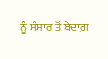ਨੂੰ ਸੰਸਾਰ ਤੋਂ ਬੇਦਾਗ਼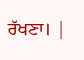ਰੱਖਣਾ। |